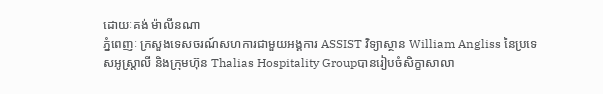ដោយៈគង់ ម៉ាលីនណា
ភ្នំពេញៈ ក្រសួងទេសចរណ៍សហការជាមួយអង្គការ ASSIST វិទ្យាស្ថាន William Angliss នៃប្រទេសអូស្ត្រាលី និងក្រុមហ៊ុន Thalias Hospitality Groupបានរៀបចំសិក្ខាសាលា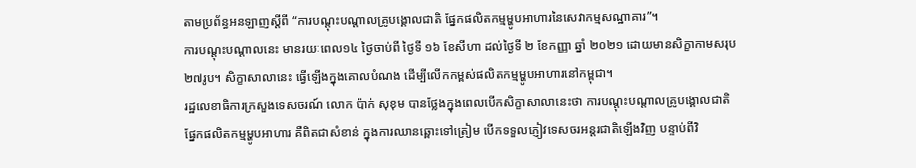តាមប្រព័ន្ធអនឡាញស្តីពី “ការបណ្តុះបណ្តាលគ្រូបង្គោលជាតិ ផ្នែកផលិតកម្មម្ហូបអាហារនៃសេវាកម្មសណ្ឋាគារ”។
ការបណ្តុះបណ្តាលនេះ មានរយៈពេល១៤ ថ្ងៃចាប់ពី ថ្ងៃទី ១៦ ខែសីហា ដល់ថ្ងៃទី ២ ខែកញ្ញា ឆ្នាំ ២០២១ ដោយមានសិក្ខាកាមសរុប២៧រូប។ សិក្ខាសាលានេះ ធ្វើឡើងក្នុងគោលបំណង ដើម្បីលើកកម្ពស់ផលិតកម្មម្ហូបអាហារនៅកម្ពុជា។
រដ្ឋលេខាធិការក្រសួងទេសចរណ៍ លោក ប៉ាក់ សុខុម បានថ្លែងក្នុងពេលបើកសិក្ខាសាលានេះថា ការបណ្តុះបណ្តាលគ្រូបង្គោលជាតិ ផ្នែកផលិតកម្មម្ហូបអាហារ គឺពិតជាសំខាន់ ក្នុងការឈានឆ្ពោះទៅត្រៀម បើកទទួលភ្ញៀវទេសចរអន្តរជាតិឡើងវិញ បន្ទាប់ពីវិ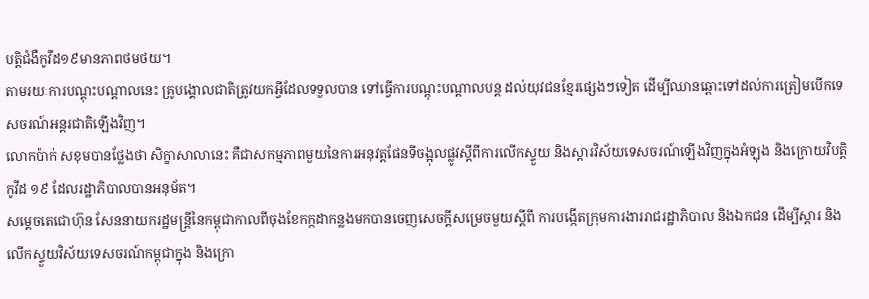បត្តិជំងឺកូវីដ១៩មានភាពថមថយ។
តាមរយៈការបណ្តុះបណ្តាលនេះ គ្រូបង្គោលជាតិត្រូវយកអ្វីដែលទទួលបាន ទៅធ្វើការបណ្តុះបណ្តាលបន្ត ដល់យុវជនខ្មែរផ្សេងៗទៀត ដើម្បីឈានឆ្ពោះទៅដល់ការត្រៀមបើកទេសចរណ៍អន្តរជាតិឡើងវិញ។
លោកប៉ាក់ សខុមបានថ្លែងថា សិក្ខាសាលានេះ គឺជាសកម្មភាពមួយនៃការអនុវត្តផែនទីចង្អុលផ្លូវស្តីពីការលើកស្ទួយ និងស្តារវិស័យទេសចរណ៍ឡើងវិញក្នុងអំឡុង និងក្រោយវិបត្តិកូវីដ ១៩ ដែលរដ្ឋាភិបាលបានអនុម័ត។
សម្តេចតេជោហ៊ុន សែននាយករដ្ឋមន្រ្តីនៃកម្ពុជាកាលពីចុងខែកក្កដាកន្លងមកបានចេញសេចក្តីសម្រេចមួយស្តីពី ការបង្កើតក្រុមការងាររាជរដ្ឋាភិបាល និងឯកជន ដើម្បីស្តារ និងលើកស្ទួយវិស័យទេសចរណ៍កម្ពុជាក្នុង និងក្រោ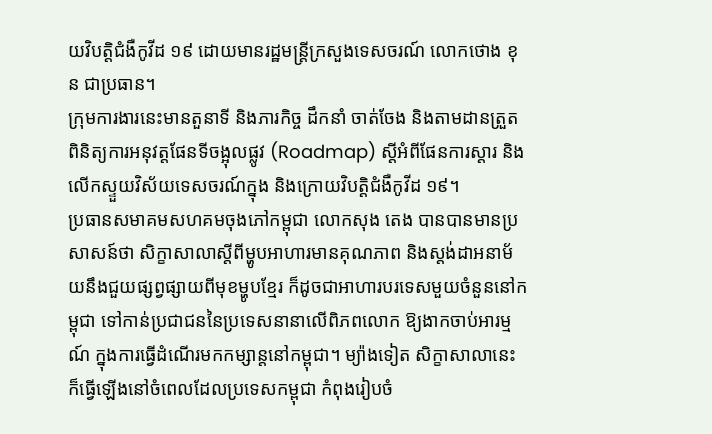យវិបត្តិជំងឺកូវីដ ១៩ ដោយមានរដ្ឋមន្ត្រីក្រសួងទេសចរណ៍ លោកថោង ខុន ជាប្រធាន។
ក្រុមការងារនេះមានតួនាទី និងភារកិច្ច ដឹកនាំ ចាត់ចែង និងតាមដានត្រួតពិនិត្យការអនុវត្តផែនទីចង្អុលផ្លូវ (Roadmap) ស្ដីអំពីផែនការស្ដារ និងលើកស្ទួយវិស័យទេសចរណ៍ក្នុង និងក្រោយវិបត្តិជំងឺកូវីដ ១៩។
ប្រធានសមាគមសហគមចុងភៅកម្ពុជា លោកសុង តេង បានបានមានប្រសាសន៍ថា សិក្ខាសាលាស្តីពីម្ហូបអាហារមានគុណភាព និងស្តង់ដាអនាម័យនឹងជួយផ្សព្វផ្សាយពីមុខម្ហូបខ្មែរ ក៏ដូចជាអាហារបរទេសមួយចំនួននៅកម្ពុជា ទៅកាន់ប្រជាជននៃប្រទេសនានាលើពិភពលោក ឱ្យងាកចាប់អារម្មណ៍ ក្នុងការធ្វើដំណើរមកកម្សាន្តនៅកម្ពុជា។ ម្យ៉ាងទៀត សិក្ខាសាលានេះ ក៏ធ្វើឡើងនៅចំពេលដែលប្រទេសកម្ពុជា កំពុងរៀបចំ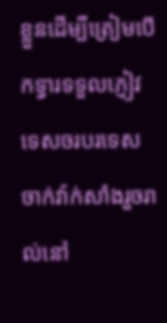ខ្លួនដើម្បីត្រៀមបើកទ្វារទទួលភ្ញៀវទេសចរបរទេស ចាក់វ៉ាក់សាំងរួចរាល់នៅ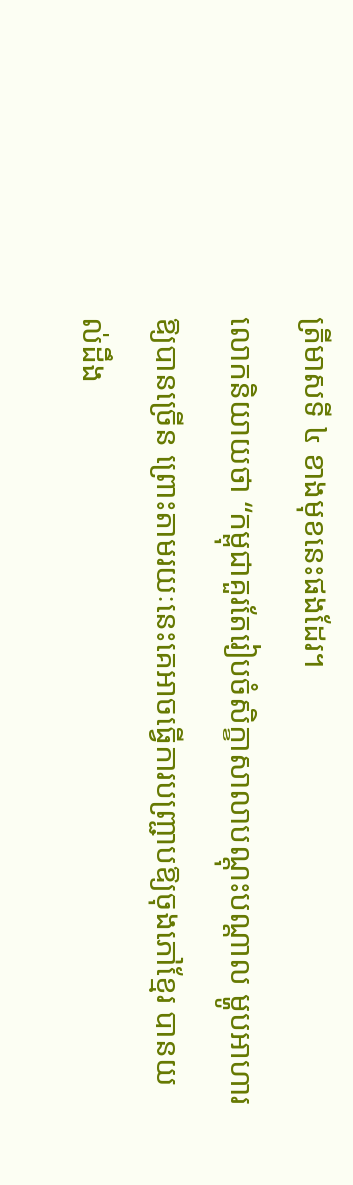ត្រីមាសទី ៤ ខាងមុខនេះផងដែរ។
លោកនិយាយថា “កម្ពុជាគួរតែរៀបចំសិក្ខាសាលាបណ្តុះបណ្តាល ម្ហូបអាហារឱ្យបានច្រើន ព្រោះតាមរយៈនេះគេអាចធ្វើការបញ្ជ្រាបឱ្យចុងភៅខ្មែរ បានយល់ដឹង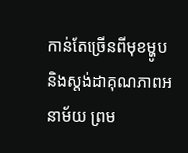កាន់តែច្រើនពីមុខម្ហូប និងស្តង់ដាគុណភាពអនាម័យ ព្រម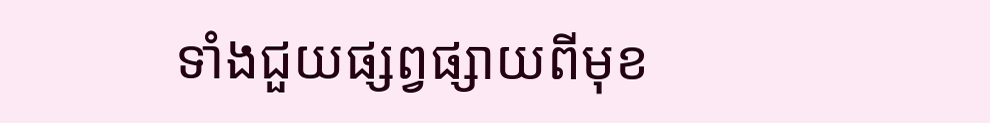ទាំងជួយផ្សព្វផ្សាយពីមុខ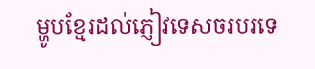ម្ហូបខ្មែរដល់ភ្ញៀវទេសចរបរទេ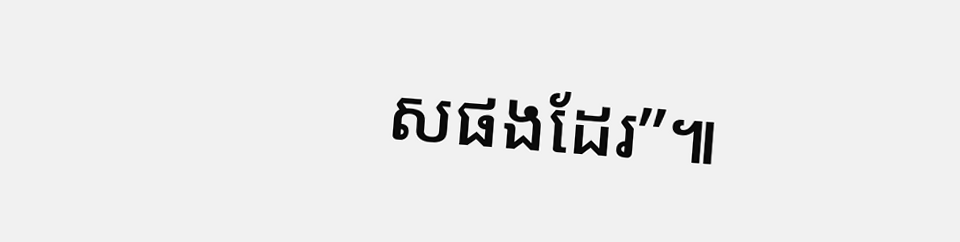សផងដែរ”៕